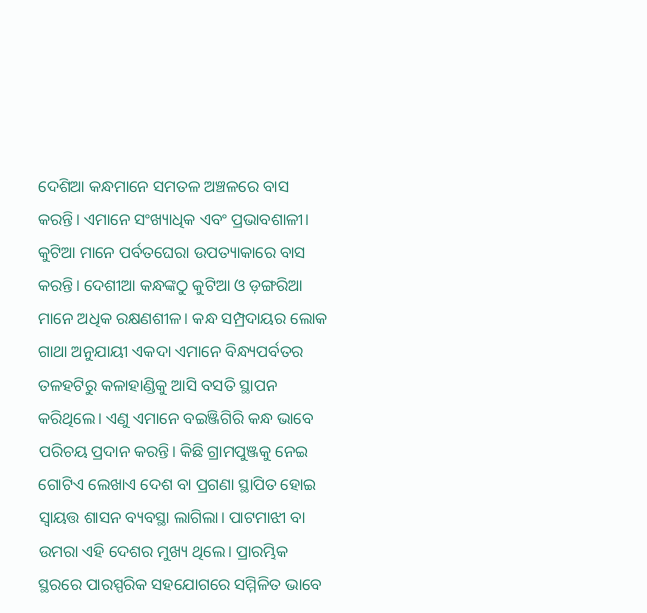ଦେଶିଆ କନ୍ଧମାନେ ସମତଳ ଅଞ୍ଚଳରେ ବାସ କରନ୍ତି। ଏମାନେ ସଂଖ୍ୟାଧିକ ଏବଂ ପ୍ରଭାବଶାଳୀ। କୁଟିଆ ମାନେ ପର୍ବତଘେରା ଉପତ୍ୟାକାରେ ବାସ କରନ୍ତି। ଦେଶୀଆ କନ୍ଧଙ୍କଠୁ କୁଟିଆ ଓ ଡ଼ଙ୍ଗରିଆ ମାନେ ଅଧିକ ରକ୍ଷଣଶୀଳ। କନ୍ଧ ସମ୍ପ୍ରଦାୟର ଲୋକ ଗାଥା ଅନୁଯାୟୀ ଏକଦା ଏମାନେ ବିନ୍ଧ୍ୟପର୍ବତର ତଳହଟିରୁ କଳାହାଣ୍ଡିକୁ ଆସି ବସତି ସ୍ଥାପନ କରିଥିଲେ। ଏଣୁ ଏମାନେ ବଇଞ୍ଜିଗିରି କନ୍ଧ ଭାବେ ପରିଚୟ ପ୍ରଦାନ କରନ୍ତି। କିଛି ଗ୍ରାମପୁଞ୍ଜକୁ ନେଇ ଗୋଟିଏ ଲେଖାଏ ଦେଶ ବା ପ୍ରଗଣା ସ୍ଥାପିତ ହୋଇ ସ୍ଵାୟତ୍ତ ଶାସନ ବ୍ୟବସ୍ଥା ଲାଗିଲା। ପାଟମାଝୀ ବା ଉମରା ଏହି ଦେଶର ମୁଖ୍ୟ ଥିଲେ। ପ୍ରାରମ୍ଭିକ ସ୍ଥରରେ ପାରସ୍ପରିକ ସହଯୋଗରେ ସମ୍ମିଳିତ ଭାବେ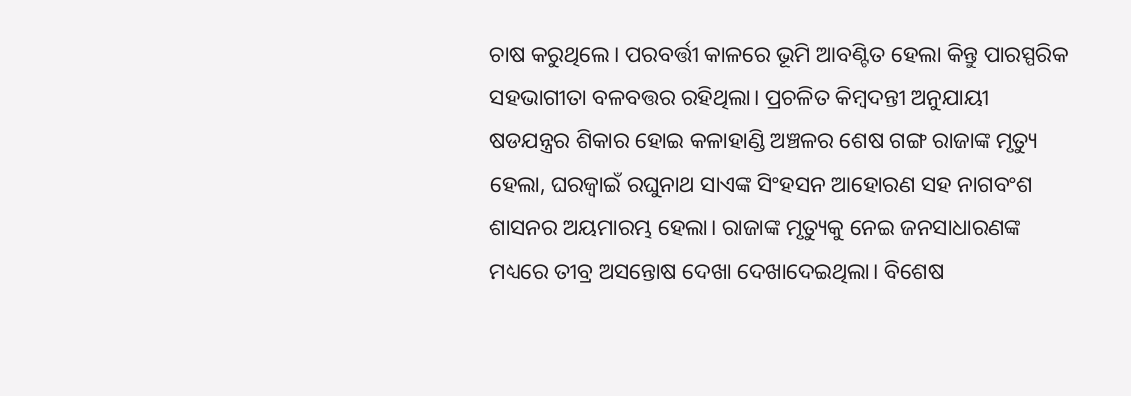ଚାଷ କରୁଥିଲେ। ପରବର୍ତ୍ତୀ କାଳରେ ଭୂମି ଆବଣ୍ଟିତ ହେଲା କିନ୍ତୁ ପାରସ୍ପରିକ ସହଭାଗୀତା ବଳବତ୍ତର ରହିଥିଲା। ପ୍ରଚଳିତ କିମ୍ବଦନ୍ତୀ ଅନୁଯାୟୀ ଷଡଯନ୍ତ୍ରର ଶିକାର ହୋଇ କଳାହାଣ୍ଡି ଅଞ୍ଚଳର ଶେଷ ଗଙ୍ଗ ରାଜାଙ୍କ ମୃତ୍ୟୁ ହେଲା, ଘରଜ୍ଵାଇଁ ରଘୁନାଥ ସାଏଙ୍କ ସିଂହସନ ଆହୋରଣ ସହ ନାଗବଂଶ ଶାସନର ଅୟମାରମ୍ଭ ହେଲା। ରାଜାଙ୍କ ମୃତ୍ୟୁକୁ ନେଇ ଜନସାଧାରଣଙ୍କ ମଧ୍ୟରେ ତୀବ୍ର ଅସନ୍ତୋଷ ଦେଖା ଦେଖାଦେଇଥିଲା। ବିଶେଷ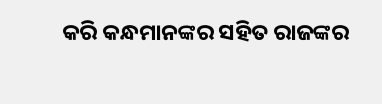କରି କନ୍ଧମାନଙ୍କର ସହିତ ରାଜଙ୍କର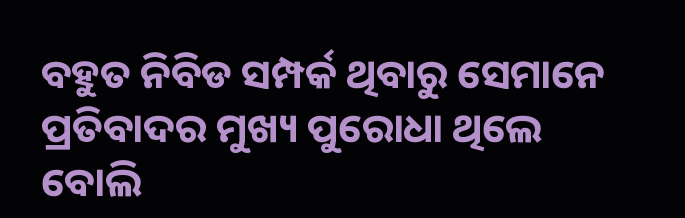ବହୁତ ନିବିଡ ସମ୍ପର୍କ ଥିବାରୁ ସେମାନେ ପ୍ରତିବାଦର ମୁଖ୍ୟ ପୁରୋଧା ଥିଲେ ବୋଲି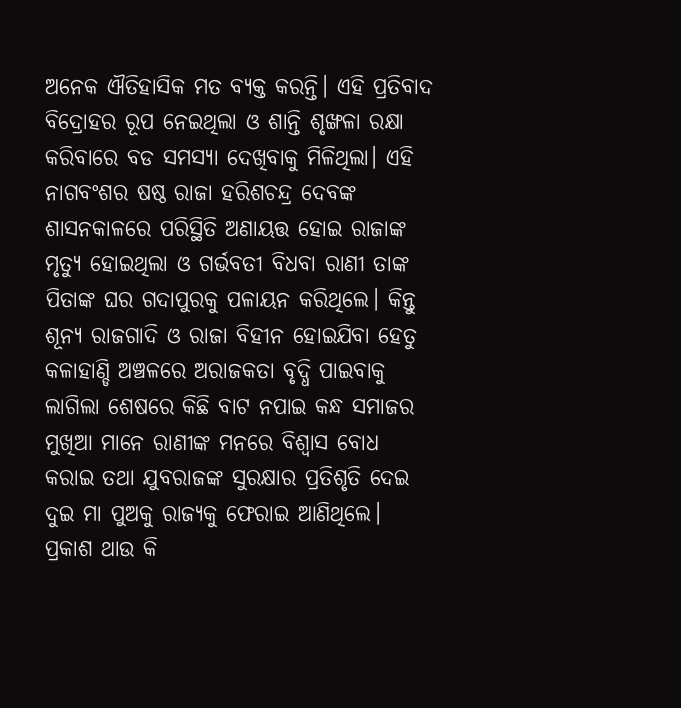ଅନେକ ଐତିହାସିକ ମତ ବ୍ୟକ୍ତ କରନ୍ତି। ଏହି ପ୍ରତିବାଦ ବିଦ୍ରୋହର ରୂପ ନେଇଥିଲା ଓ ଶାନ୍ତି ଶୃଙ୍ଖଳା ରକ୍ଷା କରିବାରେ ବଡ ସମସ୍ୟା ଦେଖିବାକୁ ମିଳିଥିଲା। ଏହି ନାଗବଂଶର ଷଷ୍ଠ ରାଜା ହରିଶଚନ୍ଦ୍ର ଦେବଙ୍କ ଶାସନକାଳରେ ପରିସ୍ଥିତି ଅଣାୟତ୍ତ ହୋଇ ରାଜାଙ୍କ ମୃତ୍ୟୁ ହୋଇଥିଲା ଓ ଗର୍ଭବତୀ ବିଧବା ରାଣୀ ତାଙ୍କ ପିତାଙ୍କ ଘର ଗଦାପୁରକୁ ପଳାୟନ କରିଥିଲେ। କିନ୍ତୁ ଶୂନ୍ୟ ରାଜଗାଦି ଓ ରାଜା ବିହୀନ ହୋଇଯିବା ହେତୁ କଳାହାଣ୍ଡି ଅଞ୍ଚଳରେ ଅରାଜକତା ବୃଦ୍ଧି ପାଇବାକୁ ଲାଗିଲା ଶେଷରେ କିଛି ବାଟ ନପାଇ କନ୍ଧ ସମାଜର ମୁଖିଆ ମାନେ ରାଣୀଙ୍କ ମନରେ ବିଶ୍ବାସ ବୋଧ କରାଇ ତଥା ଯୁବରାଜଙ୍କ ସୁରକ୍ଷାର ପ୍ରତିଶୃତି ଦେଇ ଦୁଇ ମା ପୁଅକୁ ରାଜ୍ୟକୁ ଫେରାଇ ଆଣିଥିଲେ। ପ୍ରକାଶ ଥାଉ କି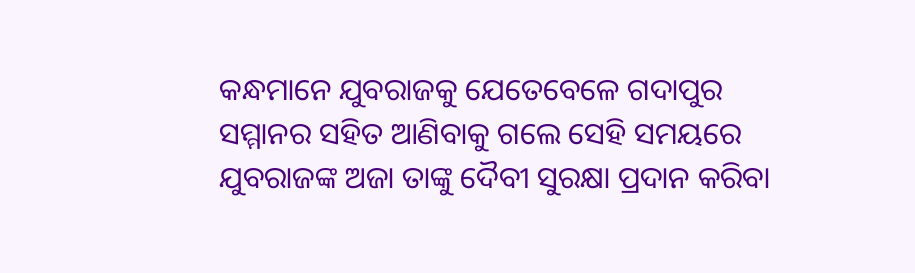କନ୍ଧମାନେ ଯୁବରାଜକୁ ଯେତେବେଳେ ଗଦାପୁର ସମ୍ମାନର ସହିତ ଆଣିବାକୁ ଗଲେ ସେହି ସମୟରେ ଯୁବରାଜଙ୍କ ଅଜା ତାଙ୍କୁ ଦୈବୀ ସୁରକ୍ଷା ପ୍ରଦାନ କରିବା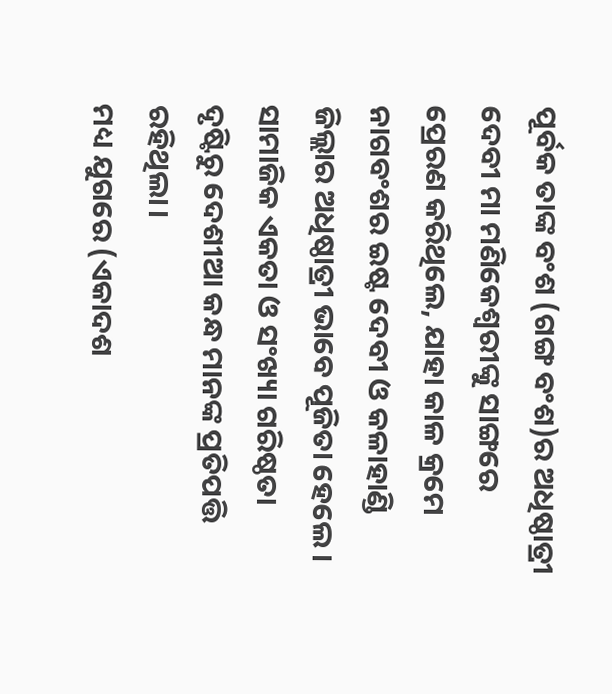ପୂର୍ବକ ତାଙ୍କ ବଂଶ (ଗଙ୍ଗ ବଂଶ)ର ଅଧିଷ୍ଠାତ୍ରୀ ଦେବୀ ମା ମଣିକେଶ୍ଵରୀଙ୍କୁ ସାଙ୍ଗରେ ପ୍ରେରଣ କରିଥିଲେ, ଯାହା କାଳ କ୍ରମେ ନାଗବଂଶର ଇଷ୍ଟ ଦେବୀ ଓ କଳାହାଣ୍ଡି ଜିଲ୍ଲାର ଅଧିଷ୍ଠାତ୍ରୀ ଭାବେ ପୂଜିତା ହେଲେ। ସାମାଜିକ ଏକତା ଓ ସଂଖ୍ୟା ଗରିଷ୍ଠତା ଦୃଷ୍ଟିରୁ ଦେଶୀଆ କନ୍ଧ ମାନଙ୍କ ପ୍ରତିପତ୍ତି ରହିଥିଲା।
ମଧ୍ୟ ଯୁଗରେ (ଏକାଦଶ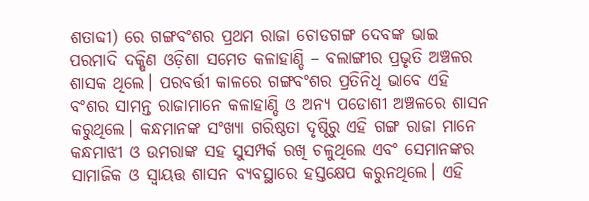ଶତାବ୍ଦୀ) ରେ ଗଙ୍ଗବଂଶର ପ୍ରଥମ ରାଜା ଚୋଡଗଙ୍ଗ ଦେବଙ୍କ ଭାଇ ପରମାଦି ଦକ୍ଷିଣ ଓଡ଼ିଶା ସମେତ କଳାହାଣ୍ଡି – ବଲାଙ୍ଗୀର ପ୍ରଭୃତି ଅଞ୍ଚଳର ଶାସକ ଥିଲେ। ପରବର୍ତ୍ତୀ କାଳରେ ଗଙ୍ଗବଂଶର ପ୍ରତିନିଧି ଭାବେ ଏହି ବଂଶର ସାମନ୍ତ ରାଜାମାନେ କଳାହାଣ୍ଡି ଓ ଅନ୍ୟ ପଡୋଶୀ ଅଞ୍ଚଳରେ ଶାସନ କରୁଥିଲେ। କନ୍ଧମାନଙ୍କ ସଂଖ୍ୟା ଗରିଷ୍ଠତା ଦୃଷ୍ଠିରୁ ଏହି ଗଙ୍ଗ ରାଜା ମାନେ କନ୍ଧମାଝୀ ଓ ଉମରାଙ୍କ ସହ ସୁସମ୍ପର୍କ ରଖି ଚଳୁଥିଲେ ଏବଂ ସେମାନଙ୍କର ସାମାଜିକ ଓ ସ୍ଵାୟତ୍ତ ଶାସନ ବ୍ୟବସ୍ଥାରେ ହସ୍ତକ୍ଷେପ କରୁନଥିଲେ। ଏହି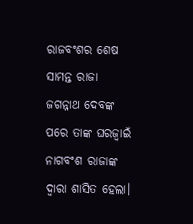ରାଜବଂଶର ଶେଷ ସାମନ୍ତ ରାଜା ଜଗନ୍ନାଥ ଦେବଙ୍କ ପରେ ତାଙ୍କ ଘରଜ୍ଵାଇଁ ନାଗବଂଶ ରାଜାଙ୍କ ଦ୍ବାରା ଶାସିତ ହେଲା।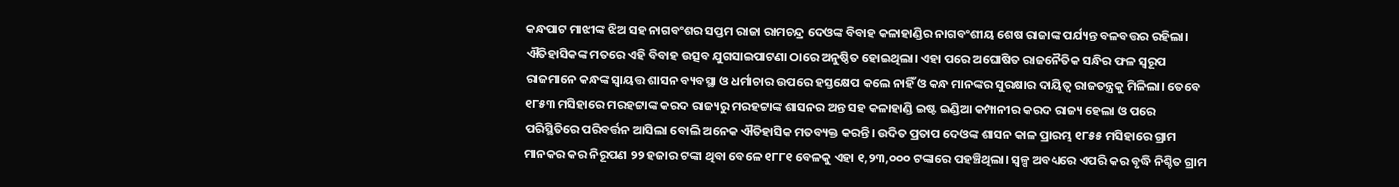କନ୍ଧପାଟ ମାଝୀଙ୍କ ଝିଅ ସହ ନାଗବଂଶର ସପ୍ତମ ରାଜା ରାମଚନ୍ଦ୍ର ଦେଓଙ୍କ ବିବାହ କଳାହାଣ୍ଡିର ନାଗବଂଶୀୟ ଶେଷ ରାଜାଙ୍କ ପର୍ଯ୍ୟନ୍ତ ବଳବତ୍ତର ରହିଲା। ଐତିହାସିକଙ୍କ ମତରେ ଏହି ବିବାହ ଉତ୍ସବ ଯୁଗସାଇପାଟଣା ଠାରେ ଅନୁଷ୍ଠିତ ହୋଇଥିଲା। ଏହା ପରେ ଅଘୋଷିତ ରାଜନୈତିକ ସନ୍ଧିର ଫଳ ସ୍ବରୂପ ରାଜମାନେ କନ୍ଧଙ୍କ ସ୍ଵାୟତ୍ତ ଶାସନ ବ୍ୟବସ୍ଥା ଓ ଧର୍ମାଚାର ଉପରେ ହସ୍ତକ୍ଷେପ କଲେ ନାହିଁ ଓ କନ୍ଧ ମାନଙ୍କର ସୁରକ୍ଷାର ଦାୟିତ୍ବ ରାଜତନ୍ତ୍ରକୁ ମିଳିଲା। ତେବେ ୧୮୫୩ ମସିହାରେ ମରହଟ୍ଟାଙ୍କ କରଦ ରାଜ୍ୟରୁ ମରହଟ୍ଟାଙ୍କ ଶାସନର ଅନ୍ତ ସହ କଳାହାଣ୍ଡି ଇଷ୍ଟ ଇଣ୍ଡିଆ କମ୍ପାନୀର କରଦ ରାଜ୍ୟ ହେଲା ଓ ପରେ ପରିସ୍ଥିତିରେ ପରିବର୍ତ୍ତନ ଆସିଲା ବୋଲି ଅନେକ ଐତିହାସିକ ମତବ୍ୟକ୍ତ କରନ୍ତି। ଉଦିତ ପ୍ରତାପ ଦେଓଙ୍କ ଶାସନ କାଳ ପ୍ରାରମ୍ଭ ୧୮୫୫ ମସିହାରେ ଗ୍ରାମ ମାନକର କର ନିରୂପଣ ୨୨ ହଜାର ଟଙ୍କା ଥିବା ବେଳେ ୧୮୮୧ ବେଳକୁ ଏହା ୧,୨୩,୦୦୦ ଟଙ୍କାରେ ପହଞ୍ଚିଥିଲା। ସ୍ୱଳ୍ପ ଅବଧ୍ୟରେ ଏପରି କର ବୃଦ୍ଧି ନିଶ୍ଚିତ ଗ୍ରାମ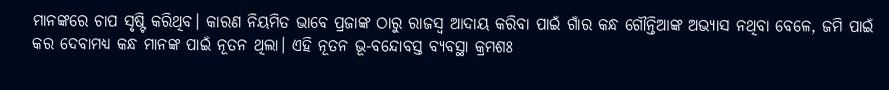ମାନଙ୍କରେ ଚାପ ସୃଷ୍ଟି କରିଥିବ। କାରଣ ନିୟମିତ ଭାବେ ପ୍ରଜାଙ୍କ ଠାରୁ ରାଜସ୍ବ ଆଦାୟ କରିବା ପାଇଁ ଗାଁର କନ୍ଧ ଗୌନ୍ତିଆଙ୍କ ଅଭ୍ଯାସ ନଥିବା ବେଳେ, ଜମି ପାଇଁ କର ଦେବାମଧ୍ୟ କନ୍ଧ ମାନଙ୍କ ପାଇଁ ନୂତନ ଥିଲା। ଏହି ନୂତନ ଭୂ-ବନ୍ଦୋବସ୍ତ ବ୍ୟବସ୍ଥା କ୍ରମଶଃ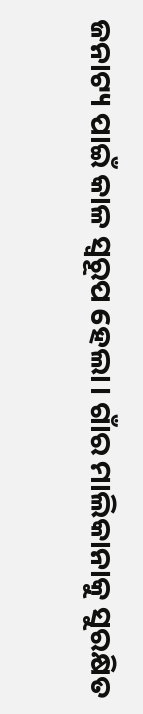ଜନାଟ୍ୟ ପାଇଁ କାଳ ସ୍ବରୂପ ହେଲା। ଗାଁର ମାଲିକାନାକୁ ସୁରକ୍ଷିତ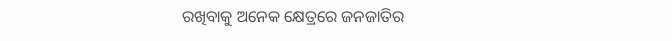ରଖିବାକୁ ଅନେକ କ୍ଷେତ୍ରରେ ଜନଜାତିର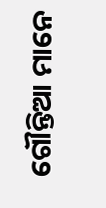ଗୌନ୍ତିଆ ମାନେ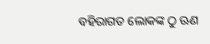ବହିରାଗତ ଲୋକଙ୍କ ଠୁ ଋଣ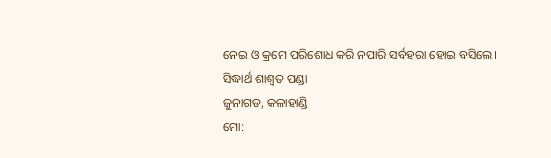ନେଇ ଓ କ୍ରମେ ପରିଶୋଧ କରି ନପାରି ସର୍ବହରା ହୋଇ ବସିଲେ।
ସିଦ୍ଧାର୍ଥ ଶାଶ୍ଵତ ପଣ୍ଡା
ଜୁନାଗଡ, କଳାହାଣ୍ଡି
ମୋ: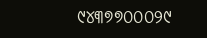୯୪୩୭୭୦୦୦୨୯